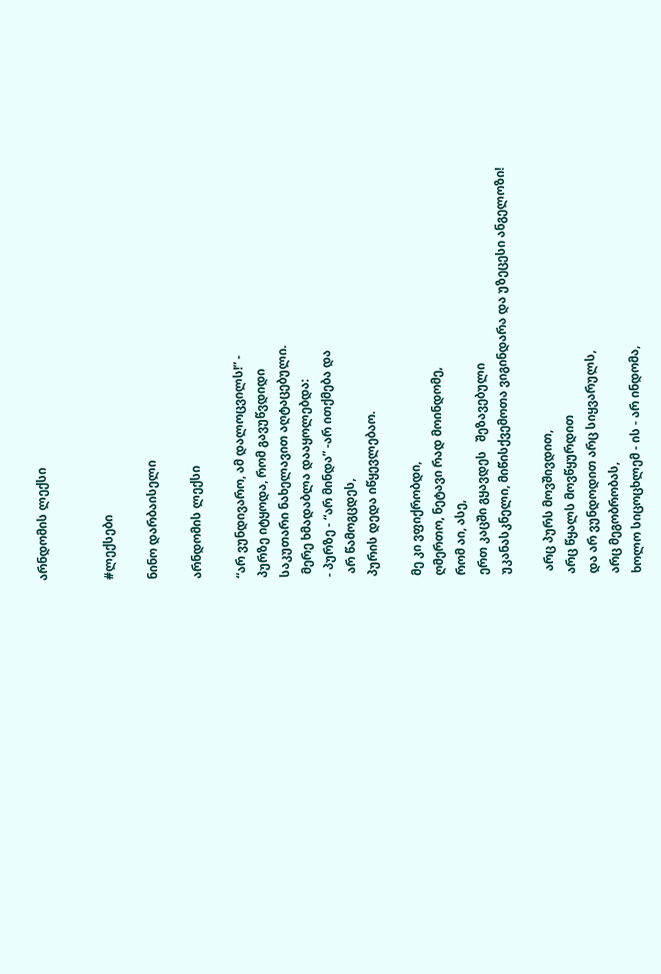არნდომის ლექსი


#ლექსები

ნინო დარბაისელი

არნდომის ლექსი

“არ ვუნდივარო, ამ დალოცვილს!” -
პურზე იტყოდა, რომ გავუწვდიდი
საკუთარი ნახელავით აღტაცებული.
 მერე ხმადაბლა დააყოლებდა:
- პურზე - “არ მინდა” -არ ითქმება და
 არ წამოგცდეს,
პურის დედა იწყევლებაო.

მე კი ვფიქრობდი,
ღმერთო, ნეტავი რად მოინდომე,
რომ აი, ასე,
ერთ კაცში გყავდეს   შეზავებული
უკანასკნელი, მიწისქვემოთა ვიგინდარა და უზეცესი ანგელოზი!

 არც პურს მოვშივდით,
არც წყალს მოვწყურდით
და არ ვუნდოდით არც სიყვარულს,
არც მეგობრობას,
ხოლო სიცოცხლემ - ის - არ ინდომა,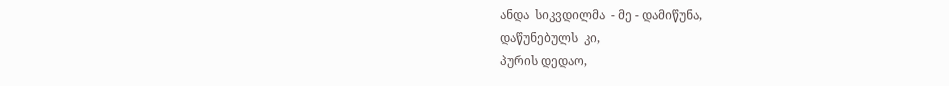ანდა  სიკვდილმა  - მე - დამიწუნა,
დაწუნებულს  კი,
პურის დედაო,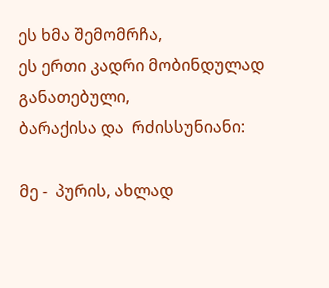ეს ხმა შემომრჩა,
ეს ერთი კადრი მობინდულად განათებული,
ბარაქისა და  რძისსუნიანი:

მე -  პურის, ახლად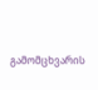გამომცხვარის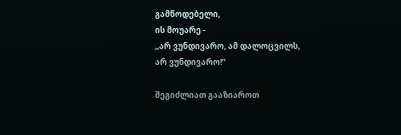გამწოდებელი,
ის მოუარე -
,,არ ვუნდივარო, ამ დალოცვილს,
არ ვუნდივარო!”

შეგიძლიათ გააზიაროთ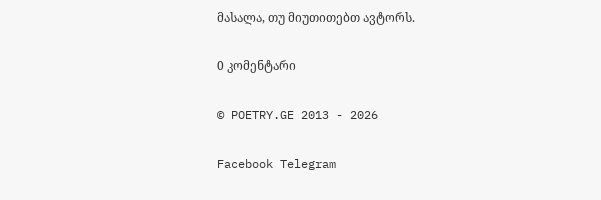მასალა, თუ მიუთითებთ ავტორს.

0 კომენტარი

© POETRY.GE 2013 - 2026

Facebook Telegram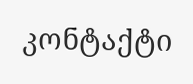კონტაქტი